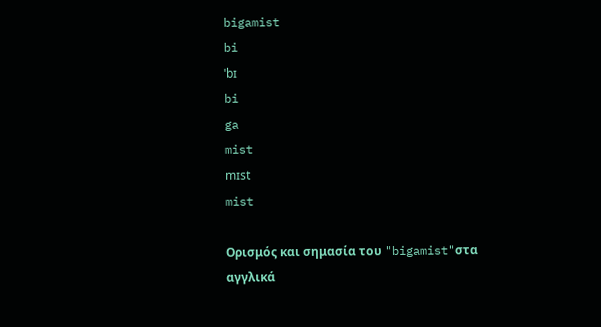bigamist
bi
ˈbɪ
bi
ga
mist
mɪst
mist

Ορισμός και σημασία του "bigamist"στα αγγλικά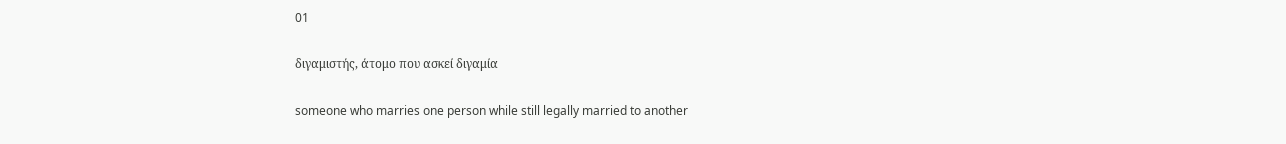01

διγαμιστής, άτομο που ασκεί διγαμία

someone who marries one person while still legally married to another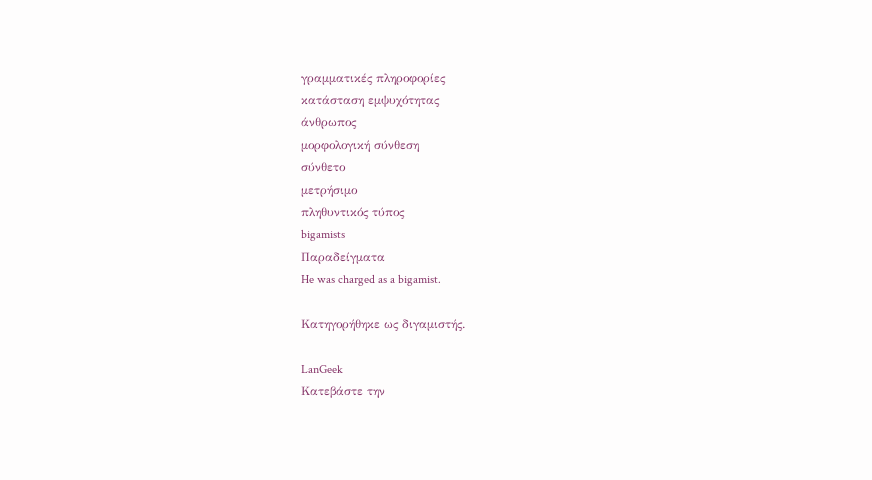γραμματικές πληροφορίες
κατάσταση εμψυχότητας
άνθρωπος
μορφολογική σύνθεση
σύνθετο
μετρήσιμο
πληθυντικός τύπος
bigamists
Παραδείγματα
He was charged as a bigamist.

Κατηγορήθηκε ως διγαμιστής.

LanGeek
Κατεβάστε την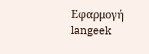Εφαρμογή
langeek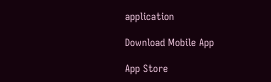application

Download Mobile App

App Store